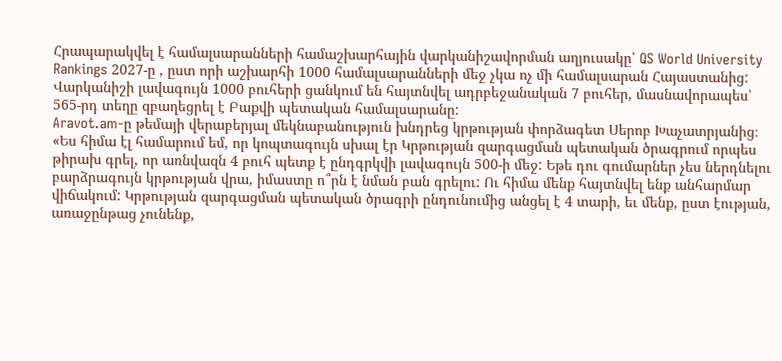Հրապարակվել է համալսարանների համաշխարհային վարկանիշավորման աղյուսակը՝ QS World University Rankings 2027-ը , ըստ որի աշխարհի 1000 համալսարանների մեջ չկա ոչ մի համալսարան Հայաստանից: Վարկանիշի լավագույն 1000 բուհերի ցանկում են հայտնվել ադրբեջանական 7 բուհեր, մասնավորապես՝ 565-րդ տեղը զբաղեցրել է Բաքվի պետական համալսարանը:
Aravot.am-ը թեմայի վերաբերյալ մեկնաբանություն խնդրեց կրթության փորձագետ Սերոբ Խաչատրյանից։
«Ես հիմա էլ համարում եմ, որ կոպտագույն սխալ էր Կրթության զարգացման պետական ծրագրում որպես թիրախ գրել, որ առնվազն 4 բուհ պետք է ընդգրկվի լավագույն 500-ի մեջ: Եթե դու գումարներ չես ներդնելու բարձրագույն կրթության վրա, իմաստը ո՞րն է նման բան գրելու: Ու հիմա մենք հայտնվել ենք անհարմար վիճակում: Կրթության զարգացման պետական ծրագրի ընդունումից անցել է 4 տարի, եւ մենք, ըստ էության, առաջընթաց չունենք,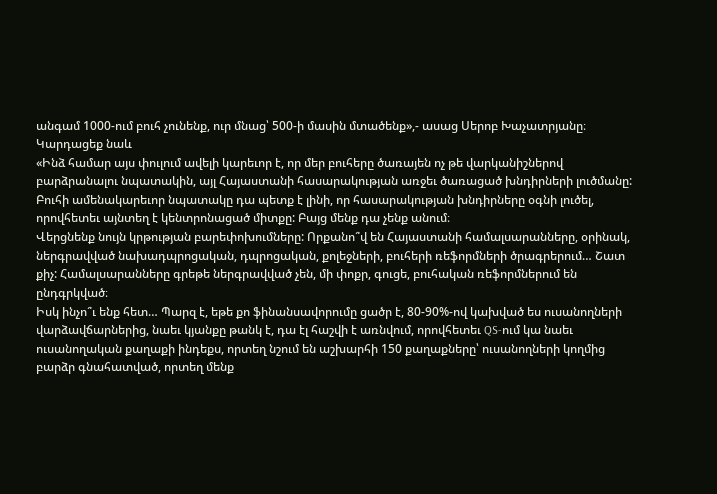անգամ 1000-ում բուհ չունենք, ուր մնաց՝ 500-ի մասին մտածենք»,- ասաց Սերոբ Խաչատրյանը։
Կարդացեք նաև
«Ինձ համար այս փուլում ավելի կարեւոր է, որ մեր բուհերը ծառայեն ոչ թե վարկանիշներով բարձրանալու նպատակին, այլ Հայաստանի հասարակության առջեւ ծառացած խնդիրների լուծմանը: Բուհի ամենակարեւոր նպատակը դա պետք է լինի, որ հասարակության խնդիրները օգնի լուծել, որովհետեւ այնտեղ է կենտրոնացած միտքը: Բայց մենք դա չենք անում։
Վերցնենք նույն կրթության բարեփոխումները: Որքանո՞վ են Հայաստանի համալսարանները, օրինակ, ներգրավված նախադպրոցական, դպրոցական, քոլեջների, բուհերի ռեֆորմների ծրագրերում… Շատ քիչ: Համալսարանները գրեթե ներգրավված չեն, մի փոքր, գուցե, բուհական ռեֆորմներում են ընդգրկված։
Իսկ ինչո՞ւ ենք հետ… Պարզ է, եթե քո ֆինանսավորումը ցածր է, 80-90%-ով կախված ես ուսանողների վարձավճարներից, նաեւ կյանքը թանկ է, դա էլ հաշվի է առնվում, որովհետեւ QS-ում կա նաեւ ուսանողական քաղաքի ինդեքս, որտեղ նշում են աշխարհի 150 քաղաքները՝ ուսանողների կողմից բարձր գնահատված, որտեղ մենք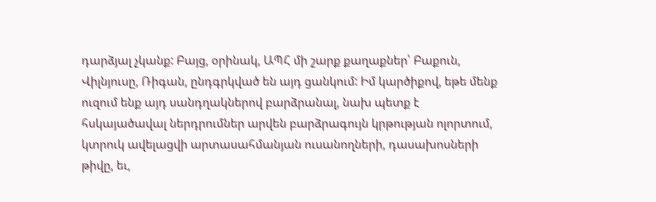դարձյալ չկանք: Բայց, օրինակ, ԱՊՀ մի շարք քաղաքներ՝ Բաքուն, Վիլնյուսը, Ռիգան, ընդգրկված են այդ ցանկում: Իմ կարծիքով, եթե մենք ուզում ենք այդ սանդղակներով բարձրանալ, նախ պետք է հսկայածավալ ներդրումներ արվեն բարձրագույն կրթության ոլորտում, կտրուկ ավելացվի արտասահմանյան ուսանողների, դասախոսների թիվը, եւ,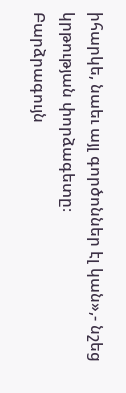իհարկե, նաեւ այլ գործոններ էլ կան»,- նշեց կրթության փորձագետը։
Բարձրագույն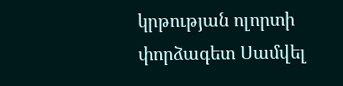կրթության ոլորտի փորձագետ Սամվել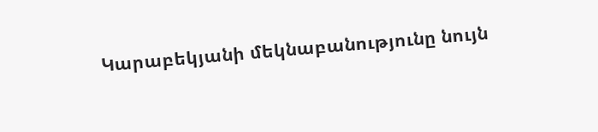Կարաբեկյանի մեկնաբանությունը նույն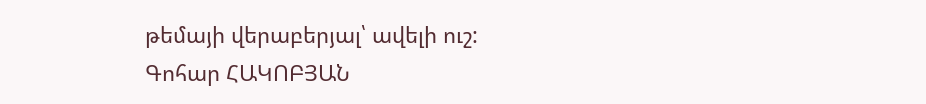թեմայի վերաբերյալ՝ ավելի ուշ:
Գոհար ՀԱԿՈԲՅԱՆ